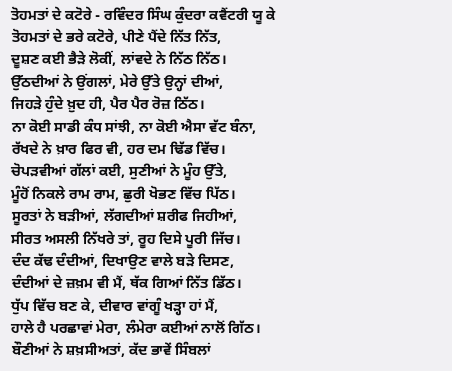ਤੋਹਮਤਾਂ ਦੇ ਕਟੋਰੇ - ਰਵਿੰਦਰ ਸਿੰਘ ਕੁੰਦਰਾ ਕਵੈਂਟਰੀ ਯੂ ਕੇ
ਤੋਹਮਤਾਂ ਦੇ ਭਰੇ ਕਟੋਰੇ, ਪੀਣੇ ਪੈਂਦੇ ਨਿੱਤ ਨਿੱਤ,
ਦੂਸ਼ਣ ਕਈ ਭੈੜੇ ਲੋਕੀਂ, ਲਾਂਵਦੇ ਨੇ ਨਿੱਠ ਨਿੱਠ।
ਉੱਠਦੀਆਂ ਨੇ ਉਂਗਲਾਂ, ਮੇਰੇ ਉੱਤੇ ਉਨ੍ਹਾਂ ਦੀਆਂ,
ਜਿਹੜੇ ਹੁੰਦੇ ਖ਼ੁਦ ਹੀ, ਪੈਰ ਪੈਰ ਰੋਜ਼ ਠਿੱਠ।
ਨਾ ਕੋਈ ਸਾਡੀ ਕੰਧ ਸਾਂਝੀ, ਨਾ ਕੋਈ ਐਸਾ ਵੱਟ ਬੰਨਾ,
ਰੱਖਦੇ ਨੇ ਖ਼ਾਰ ਫਿਰ ਵੀ, ਹਰ ਦਮ ਢਿੱਡ ਵਿੱਚ।
ਚੋਪੜਵੀਆਂ ਗੱਲਾਂ ਕਈ, ਸੁਣੀਆਂ ਨੇ ਮੂੰਹ ਉੱਤੇ,
ਮੂੰਹੋਂ ਨਿਕਲੇ ਰਾਮ ਰਾਮ, ਛੁਰੀ ਖੋਭਣ ਵਿੱਚ ਪਿੱਠ।
ਸੂਰਤਾਂ ਨੇ ਬੜੀਆਂ, ਲੱਗਦੀਆਂ ਸ਼ਰੀਫ ਜਿਹੀਆਂ,
ਸੀਰਤ ਅਸਲੀ ਨਿੱਖਰੇ ਤਾਂ, ਰੂਹ ਦਿਸੇ ਪੂਰੀ ਜਿੱਚ।
ਦੰਦ ਕੱਢ ਦੰਦੀਆਂ, ਦਿਖਾਉਣ ਵਾਲੇ ਬੜੇ ਦਿਸਣ,
ਦੰਦੀਆਂ ਦੇ ਜ਼ਖ਼ਮ ਵੀ ਮੈਂ, ਥੱਕ ਗਿਆਂ ਨਿੱਤ ਡਿੱਠ।
ਧੁੱਪ ਵਿੱਚ ਬਣ ਕੇ, ਦੀਵਾਰ ਵਾਂਗੂੰ ਖੜ੍ਹਾ ਹਾਂ ਮੈਂ,
ਹਾਲੇ ਹੈ ਪਰਛਾਵਾਂ ਮੇਰਾ, ਲੰਮੇਰਾ ਕਈਆਂ ਨਾਲੋਂ ਗਿੱਠ।
ਬੌਣੀਆਂ ਨੇ ਸ਼ਖ਼ਸੀਅਤਾਂ, ਕੱਦ ਭਾਵੇਂ ਸਿੰਬਲਾਂ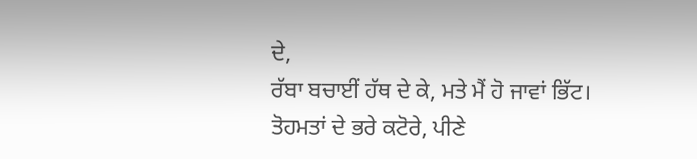ਦੇ,
ਰੱਬਾ ਬਚਾਈਂ ਹੱਥ ਦੇ ਕੇ, ਮਤੇ ਮੈਂ ਹੋ ਜਾਵਾਂ ਭਿੱਟ।
ਤੋਹਮਤਾਂ ਦੇ ਭਰੇ ਕਟੋਰੇ, ਪੀਣੇ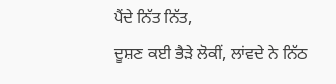ਪੈਂਦੇ ਨਿੱਤ ਨਿੱਤ,
ਦੂਸ਼ਣ ਕਈ ਭੈੜੇ ਲੋਕੀਂ, ਲਾਂਵਦੇ ਨੇ ਨਿੱਠ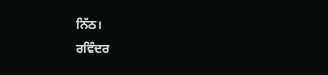ਨਿੱਠ।
ਰਵਿੰਦਰ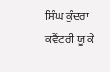ਸਿੰਘ ਕੁੰਦਰਾ ਕਵੈਂਟਰੀ ਯੂ ਕੇ